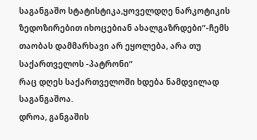საგანგაშო სტატისტიკა,ყოველდღე ნარკოტიკის ზედოზირებით იხოცებიან ახალგაზრდები”-ჩემს თაობას დამმარხავი არ ეყოლება, არა თუ საქართველოს -პატრონი”
რაც დღეს საქართველოში ხდება ნამდვილად საგანგაშოა.
დროა, განგაშის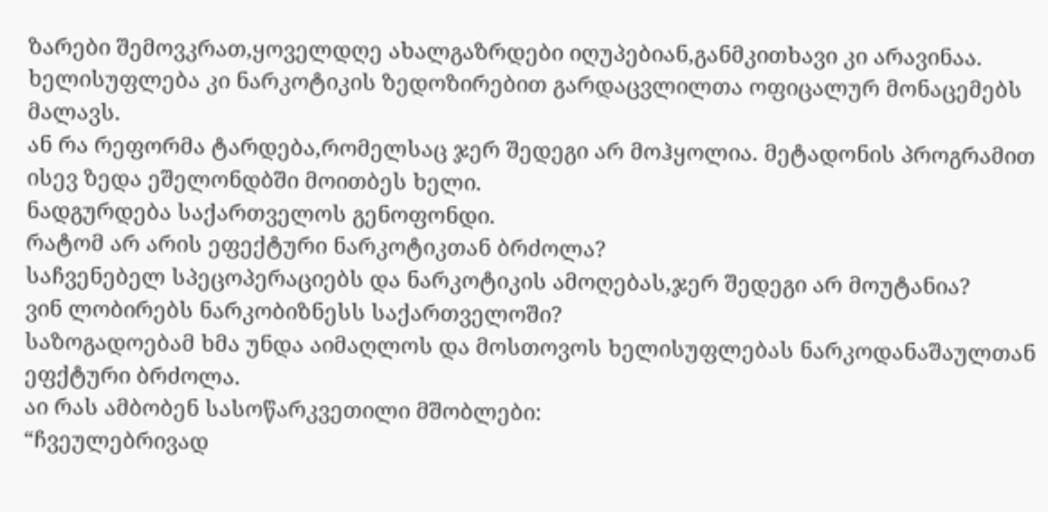ზარები შემოვკრათ,ყოველდღე ახალგაზრდები იღუპებიან,განმკითხავი კი არავინაა.
ხელისუფლება კი ნარკოტიკის ზედოზირებით გარდაცვლილთა ოფიცალურ მონაცემებს მალავს.
ან რა რეფორმა ტარდება,რომელსაც ჯერ შედეგი არ მოჰყოლია. მეტადონის პროგრამით ისევ ზედა ეშელონდბში მოითბეს ხელი.
ნადგურდება საქართველოს გენოფონდი.
რატომ არ არის ეფექტური ნარკოტიკთან ბრძოლა?
საჩვენებელ სპეცოპერაციებს და ნარკოტიკის ამოღებას,ჯერ შედეგი არ მოუტანია?
ვინ ლობირებს ნარკობიზნესს საქართველოში?
საზოგადოებამ ხმა უნდა აიმაღლოს და მოსთოვოს ხელისუფლებას ნარკოდანაშაულთან ეფქტური ბრძოლა.
აი რას ამბობენ სასოწარკვეთილი მშობლები:
“ჩვეულებრივად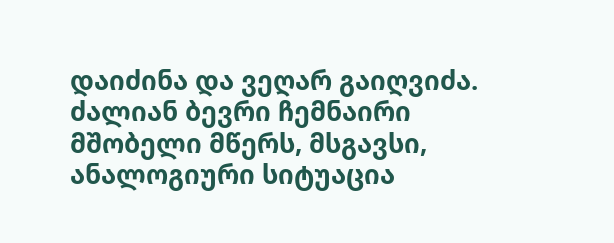დაიძინა და ვეღარ გაიღვიძა. ძალიან ბევრი ჩემნაირი მშობელი მწერს, მსგავსი, ანალოგიური სიტუაცია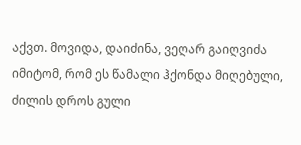აქვთ. მოვიდა, დაიძინა, ვეღარ გაიღვიძა იმიტომ, რომ ეს წამალი ჰქონდა მიღებული, ძილის დროს გული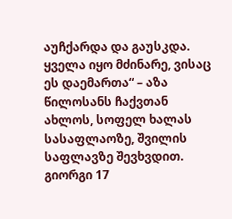აუჩქარდა და გაუსკდა. ყველა იყო მძინარე, ვისაც ეს დაემართა“ – აზა წილოსანს ჩაქვთან ახლოს, სოფელ ხალას სასაფლაოზე, შვილის საფლავზე შევხვდით. გიორგი 17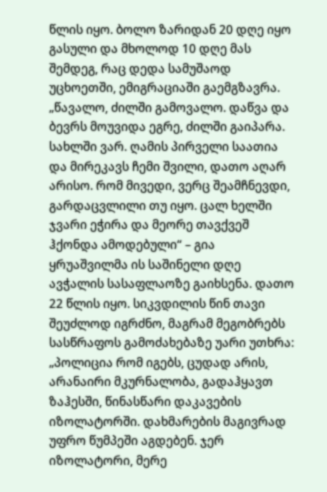წლის იყო. ბოლო ზარიდან 20 დღე იყო გასული და მხოლოდ 10 დღე მას შემდეგ, რაც დედა სამუშაოდ უცხოეთში, ემიგრაციაში გაემგზავრა.
„წავალო, ძილში გამოვალო. დაწვა და ბევრს მოუვიდა ეგრე, ძილში გაიპარა. სახლში ვარ. ღამის პირველი საათია და მირეკავს ჩემი შვილი, დათო აღარ არისო. რომ მივედი, ვერც შეამჩნევდი, გარდაცვლილი თუ იყო. ცალ ხელში ჯვარი ეჭირა და მეორე თავქვეშ ჰქონდა ამოდებული“ – გია ყრუაშვილმა ის საშინელი დღე ავჭალის სასაფლაოზე გაიხსენა. დათო 22 წლის იყო. სიკვდილის წინ თავი შეუძლოდ იგრძნო, მაგრამ მეგობრებს სასწრაფოს გამოძახებაზე უარი უთხრა:
„პოლიცია რომ იგებს, ცუდად არის, არანაირი მკურნალობა, გადაჰყავთ ზაჰესში, წინასწარი დაკავების იზოლატორში. დახმარების მაგივრად უფრო წუმპეში აგდებენ. ჯერ იზოლატორი, მერე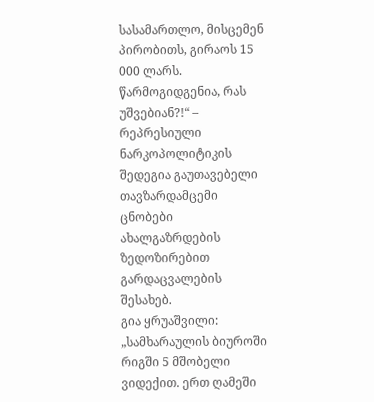სასამართლო, მისცემენ პირობითს, გირაოს 15 000 ლარს. წარმოგიდგენია, რას უშვებიან?!“ – რეპრესიული ნარკოპოლიტიკის შედეგია გაუთავებელი თავზარდამცემი ცნობები ახალგაზრდების ზედოზირებით გარდაცვალების შესახებ.
გია ყრუაშვილი: „სამხარაულის ბიუროში რიგში 5 მშობელი ვიდექით. ერთ ღამეში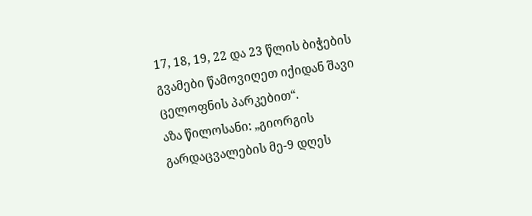17, 18, 19, 22 და 23 წლის ბიჭების გვამები წამოვიღეთ იქიდან შავი ცელოფნის პარკებით“.
აზა წილოსანი: „გიორგის გარდაცვალების მე-9 დღეს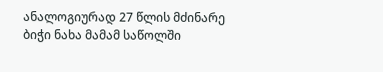ანალოგიურად 27 წლის მძინარე ბიჭი ნახა მამამ საწოლში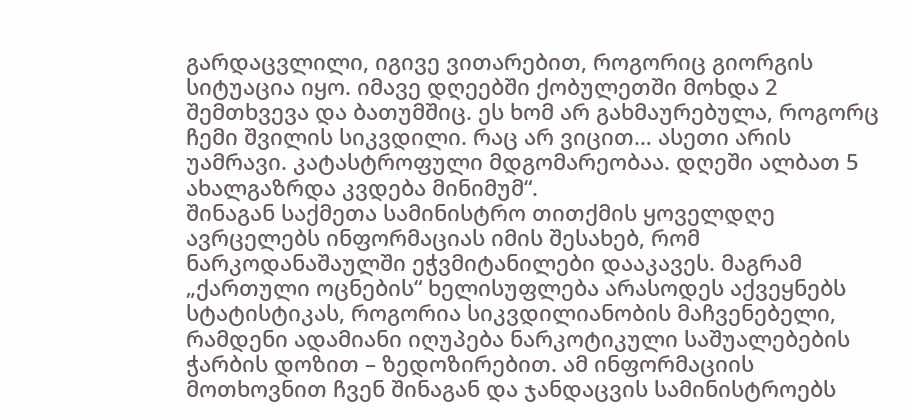გარდაცვლილი, იგივე ვითარებით, როგორიც გიორგის სიტუაცია იყო. იმავე დღეებში ქობულეთში მოხდა 2 შემთხვევა და ბათუმშიც. ეს ხომ არ გახმაურებულა, როგორც ჩემი შვილის სიკვდილი. რაც არ ვიცით… ასეთი არის უამრავი. კატასტროფული მდგომარეობაა. დღეში ალბათ 5 ახალგაზრდა კვდება მინიმუმ“.
შინაგან საქმეთა სამინისტრო თითქმის ყოველდღე ავრცელებს ინფორმაციას იმის შესახებ, რომ ნარკოდანაშაულში ეჭვმიტანილები დააკავეს. მაგრამ „ქართული ოცნების“ ხელისუფლება არასოდეს აქვეყნებს სტატისტიკას, როგორია სიკვდილიანობის მაჩვენებელი, რამდენი ადამიანი იღუპება ნარკოტიკული საშუალებების ჭარბის დოზით – ზედოზირებით. ამ ინფორმაციის მოთხოვნით ჩვენ შინაგან და ჯანდაცვის სამინისტროებს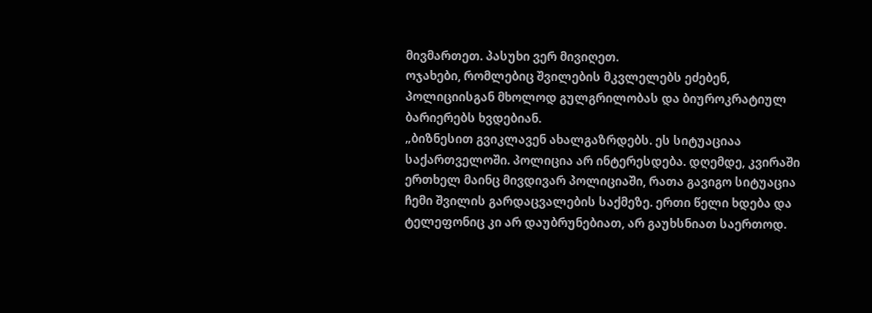მივმართეთ. პასუხი ვერ მივიღეთ.
ოჯახები, რომლებიც შვილების მკვლელებს ეძებენ, პოლიციისგან მხოლოდ გულგრილობას და ბიუროკრატიულ ბარიერებს ხვდებიან.
„ბიზნესით გვიკლავენ ახალგაზრდებს. ეს სიტუაციაა საქართველოში. პოლიცია არ ინტერესდება. დღემდე, კვირაში ერთხელ მაინც მივდივარ პოლიციაში, რათა გავიგო სიტუაცია ჩემი შვილის გარდაცვალების საქმეზე. ერთი წელი ხდება და ტელეფონიც კი არ დაუბრუნებიათ, არ გაუხსნიათ საერთოდ.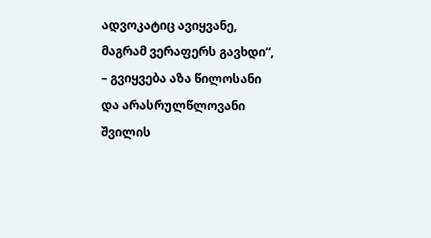ადვოკატიც ავიყვანე, მაგრამ ვერაფერს გავხდი“, – გვიყვება აზა წილოსანი და არასრულწლოვანი შვილის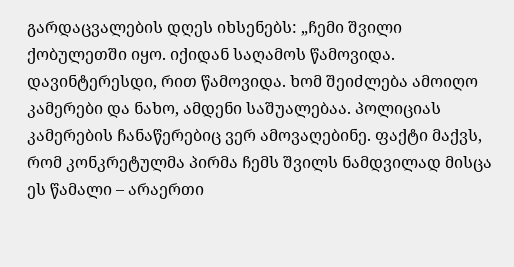გარდაცვალების დღეს იხსენებს: „ჩემი შვილი ქობულეთში იყო. იქიდან საღამოს წამოვიდა. დავინტერესდი, რით წამოვიდა. ხომ შეიძლება ამოიღო კამერები და ნახო, ამდენი საშუალებაა. პოლიციას კამერების ჩანაწერებიც ვერ ამოვაღებინე. ფაქტი მაქვს, რომ კონკრეტულმა პირმა ჩემს შვილს ნამდვილად მისცა ეს წამალი – არაერთი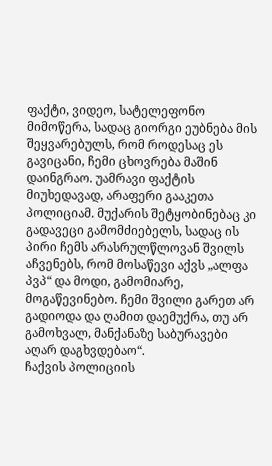ფაქტი, ვიდეო, სატელეფონო მიმოწერა, სადაც გიორგი ეუბნება მის შეყვარებულს, რომ როდესაც ეს გავიცანი, ჩემი ცხოვრება მაშინ დაინგრაო. უამრავი ფაქტის მიუხედავად, არაფერი გააკეთა პოლიციამ. მუქარის შეტყობინებაც კი გადავეცი გამომძიებელს, სადაც ის პირი ჩემს არასრულწლოვან შვილს აჩვენებს, რომ მოსაწევი აქვს „ალფა პვპ“ და მოდი, გამომიარე, მოგაწევინებო. ჩემი შვილი გარეთ არ გადიოდა და ღამით დაემუქრა, თუ არ გამოხვალ, მანქანაზე საბურავები აღარ დაგხვდებაო“.
ჩაქვის პოლიციის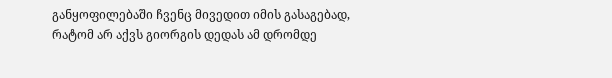განყოფილებაში ჩვენც მივედით იმის გასაგებად, რატომ არ აქვს გიორგის დედას ამ დრომდე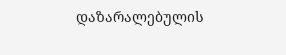დაზარალებულის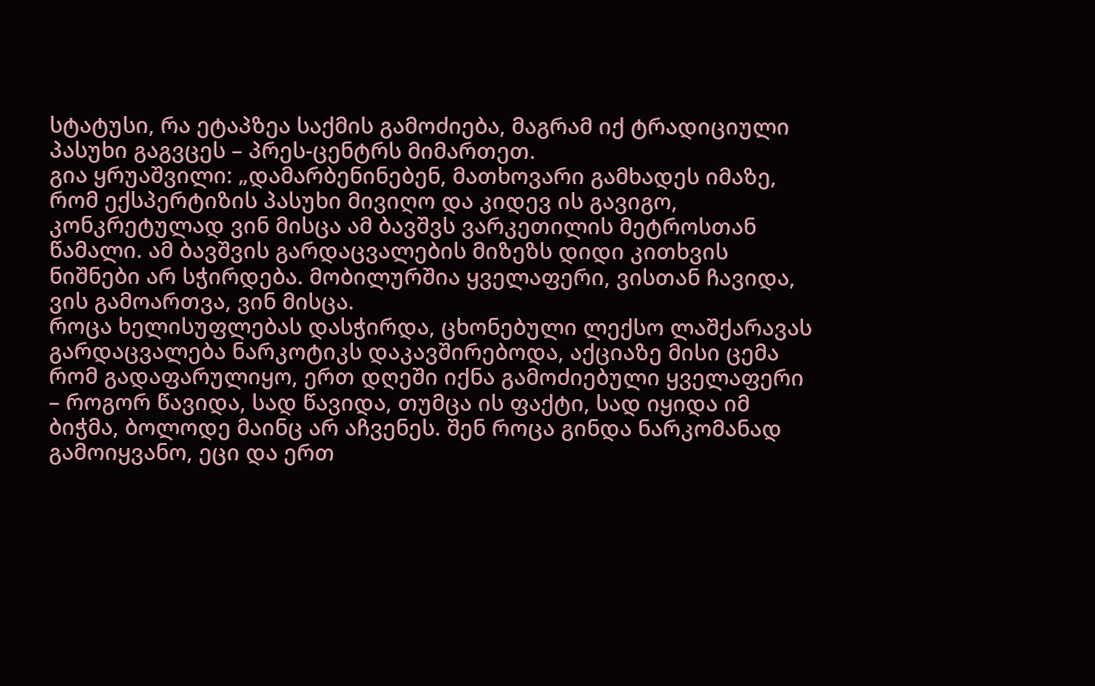სტატუსი, რა ეტაპზეა საქმის გამოძიება, მაგრამ იქ ტრადიციული პასუხი გაგვცეს – პრეს-ცენტრს მიმართეთ.
გია ყრუაშვილი: „დამარბენინებენ, მათხოვარი გამხადეს იმაზე, რომ ექსპერტიზის პასუხი მივიღო და კიდევ ის გავიგო, კონკრეტულად ვინ მისცა ამ ბავშვს ვარკეთილის მეტროსთან წამალი. ამ ბავშვის გარდაცვალების მიზეზს დიდი კითხვის ნიშნები არ სჭირდება. მობილურშია ყველაფერი, ვისთან ჩავიდა, ვის გამოართვა, ვინ მისცა.
როცა ხელისუფლებას დასჭირდა, ცხონებული ლექსო ლაშქარავას გარდაცვალება ნარკოტიკს დაკავშირებოდა, აქციაზე მისი ცემა რომ გადაფარულიყო, ერთ დღეში იქნა გამოძიებული ყველაფერი – როგორ წავიდა, სად წავიდა, თუმცა ის ფაქტი, სად იყიდა იმ ბიჭმა, ბოლოდე მაინც არ აჩვენეს. შენ როცა გინდა ნარკომანად გამოიყვანო, ეცი და ერთ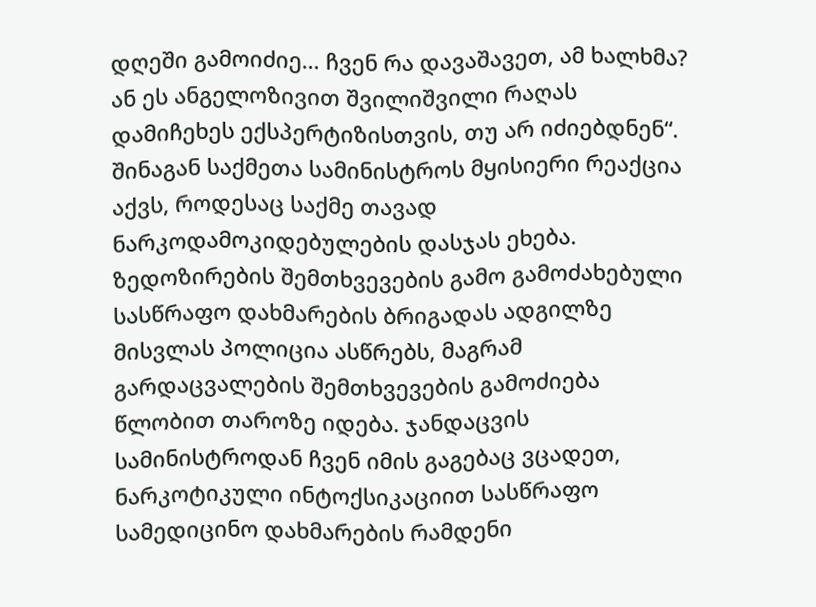დღეში გამოიძიე… ჩვენ რა დავაშავეთ, ამ ხალხმა? ან ეს ანგელოზივით შვილიშვილი რაღას დამიჩეხეს ექსპერტიზისთვის, თუ არ იძიებდნენ“.
შინაგან საქმეთა სამინისტროს მყისიერი რეაქცია აქვს, როდესაც საქმე თავად ნარკოდამოკიდებულების დასჯას ეხება. ზედოზირების შემთხვევების გამო გამოძახებული სასწრაფო დახმარების ბრიგადას ადგილზე მისვლას პოლიცია ასწრებს, მაგრამ გარდაცვალების შემთხვევების გამოძიება წლობით თაროზე იდება. ჯანდაცვის სამინისტროდან ჩვენ იმის გაგებაც ვცადეთ, ნარკოტიკული ინტოქსიკაციით სასწრაფო სამედიცინო დახმარების რამდენი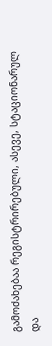გამოძახებაა რეგისტრირებული, ასევე, სტაციონარულ და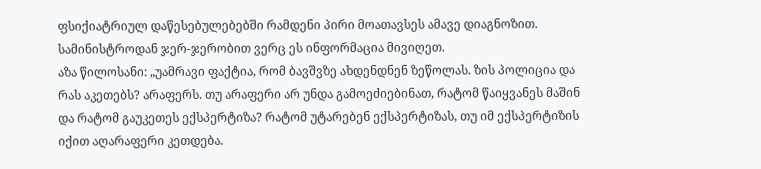ფსიქიატრიულ დაწესებულებებში რამდენი პირი მოათავსეს ამავე დიაგნოზით. სამინისტროდან ჯერ-ჯერობით ვერც ეს ინფორმაცია მივიღეთ.
აზა წილოსანი: „უამრავი ფაქტია, რომ ბავშვზე ახდენდნენ ზეწოლას. ზის პოლიცია და რას აკეთებს? არაფერს. თუ არაფერი არ უნდა გამოეძიებინათ, რატომ წაიყვანეს მაშინ და რატომ გაუკეთეს ექსპერტიზა? რატომ უტარებენ ექსპერტიზას, თუ იმ ექსპერტიზის იქით აღარაფერი კეთდება.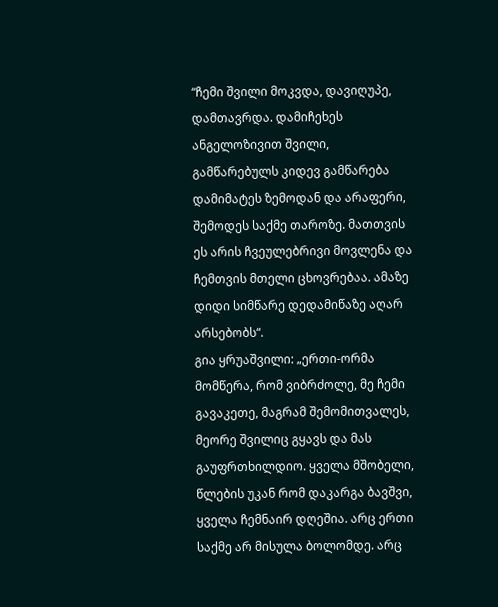“ჩემი შვილი მოკვდა, დავიღუპე, დამთავრდა. დამიჩეხეს ანგელოზივით შვილი, გამწარებულს კიდევ გამწარება დამიმატეს ზემოდან და არაფერი, შემოდეს საქმე თაროზე. მათთვის ეს არის ჩვეულებრივი მოვლენა და ჩემთვის მთელი ცხოვრებაა. ამაზე დიდი სიმწარე დედამიწაზე აღარ არსებობს“.
გია ყრუაშვილი: „ერთი-ორმა მომწერა, რომ ვიბრძოლე, მე ჩემი გავაკეთე, მაგრამ შემომითვალეს, მეორე შვილიც გყავს და მას გაუფრთხილდიო. ყველა მშობელი, წლების უკან რომ დაკარგა ბავშვი, ყველა ჩემნაირ დღეშია. არც ერთი საქმე არ მისულა ბოლომდე. არც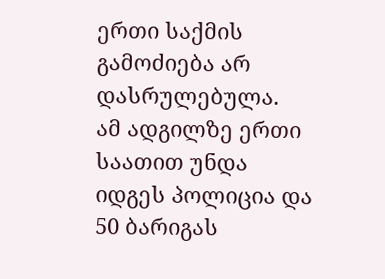ერთი საქმის გამოძიება არ დასრულებულა.
ამ ადგილზე ერთი საათით უნდა იდგეს პოლიცია და 50 ბარიგას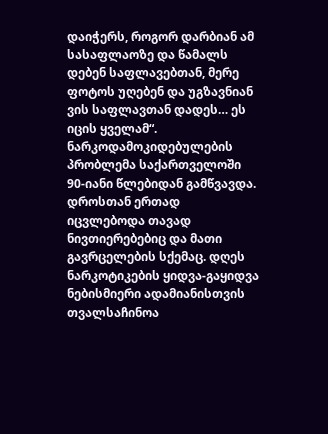დაიჭერს, როგორ დარბიან ამ სასაფლაოზე და წამალს დებენ საფლავებთან, მერე ფოტოს უღებენ და უგზავნიან ვის საფლავთან დადეს… ეს იცის ყველამ“.
ნარკოდამოკიდებულების პრობლემა საქართველოში 90-იანი წლებიდან გამწვავდა. დროსთან ერთად იცვლებოდა თავად ნივთიერებებიც და მათი გავრცელების სქემაც. დღეს ნარკოტიკების ყიდვა-გაყიდვა ნებისმიერი ადამიანისთვის თვალსაჩინოა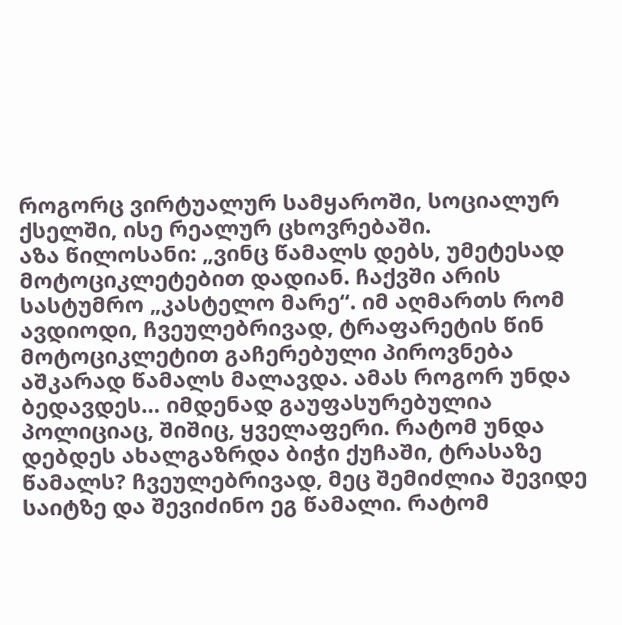როგორც ვირტუალურ სამყაროში, სოციალურ ქსელში, ისე რეალურ ცხოვრებაში.
აზა წილოსანი: „ვინც წამალს დებს, უმეტესად მოტოციკლეტებით დადიან. ჩაქვში არის სასტუმრო „კასტელო მარე“. იმ აღმართს რომ ავდიოდი, ჩვეულებრივად, ტრაფარეტის წინ მოტოციკლეტით გაჩერებული პიროვნება აშკარად წამალს მალავდა. ამას როგორ უნდა ბედავდეს… იმდენად გაუფასურებულია პოლიციაც, შიშიც, ყველაფერი. რატომ უნდა დებდეს ახალგაზრდა ბიჭი ქუჩაში, ტრასაზე წამალს? ჩვეულებრივად, მეც შემიძლია შევიდე საიტზე და შევიძინო ეგ წამალი. რატომ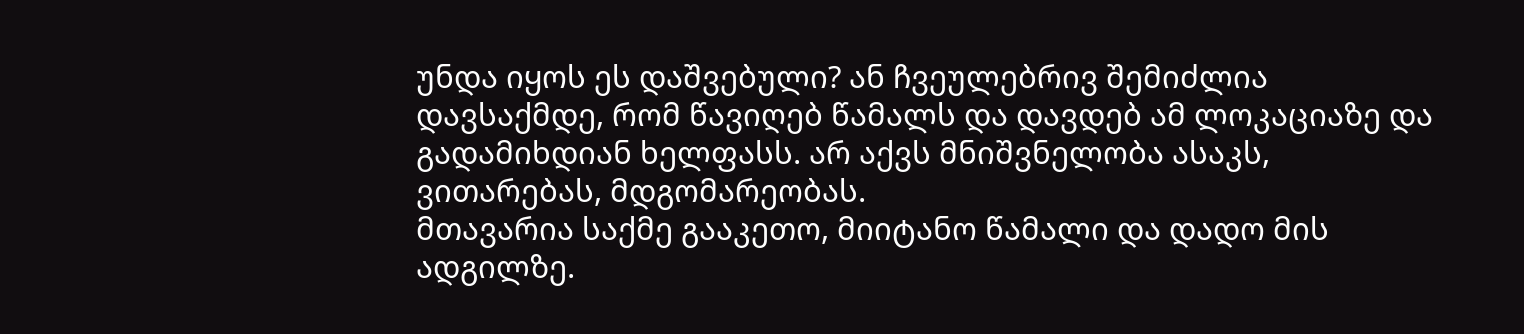უნდა იყოს ეს დაშვებული? ან ჩვეულებრივ შემიძლია დავსაქმდე, რომ წავიღებ წამალს და დავდებ ამ ლოკაციაზე და გადამიხდიან ხელფასს. არ აქვს მნიშვნელობა ასაკს, ვითარებას, მდგომარეობას.
მთავარია საქმე გააკეთო, მიიტანო წამალი და დადო მის ადგილზე.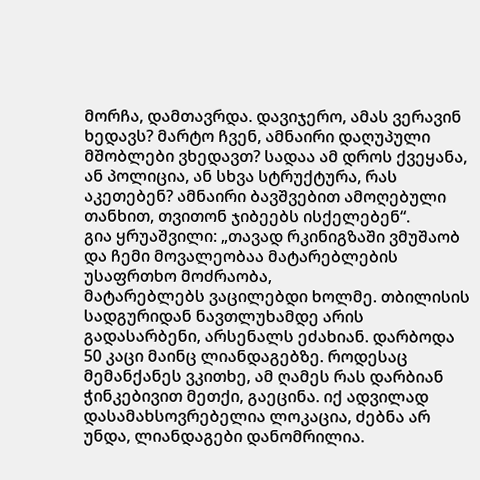მორჩა, დამთავრდა. დავიჯერო, ამას ვერავინ ხედავს? მარტო ჩვენ, ამნაირი დაღუპული მშობლები ვხედავთ? სადაა ამ დროს ქვეყანა, ან პოლიცია, ან სხვა სტრუქტურა, რას აკეთებენ? ამნაირი ბავშვებით ამოღებული თანხით, თვითონ ჯიბეებს ისქელებენ“.
გია ყრუაშვილი: „თავად რკინიგზაში ვმუშაობ და ჩემი მოვალეობაა მატარებლების უსაფრთხო მოძრაობა,
მატარებლებს ვაცილებდი ხოლმე. თბილისის სადგურიდან ნავთლუხამდე არის გადასარბენი, არსენალს ეძახიან. დარბოდა 50 კაცი მაინც ლიანდაგებზე. როდესაც მემანქანეს ვკითხე, ამ ღამეს რას დარბიან ჭინკებივით მეთქი, გაეცინა. იქ ადვილად დასამახსოვრებელია ლოკაცია, ძებნა არ უნდა, ლიანდაგები დანომრილია.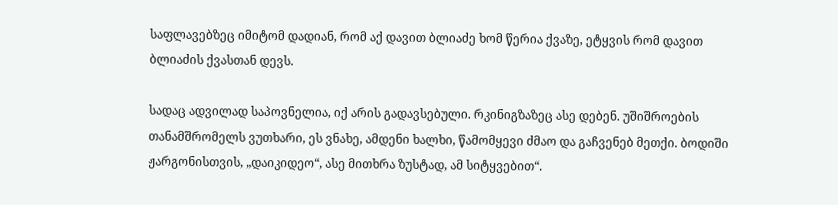საფლავებზეც იმიტომ დადიან, რომ აქ დავით ბლიაძე ხომ წერია ქვაზე, ეტყვის რომ დავით ბლიაძის ქვასთან დევს.

სადაც ადვილად საპოვნელია, იქ არის გადავსებული. რკინიგზაზეც ასე დებენ. უშიშროების თანამშრომელს ვუთხარი, ეს ვნახე, ამდენი ხალხი, წამომყევი ძმაო და გაჩვენებ მეთქი. ბოდიში ჟარგონისთვის, „დაიკიდეო“, ასე მითხრა ზუსტად, ამ სიტყვებით“.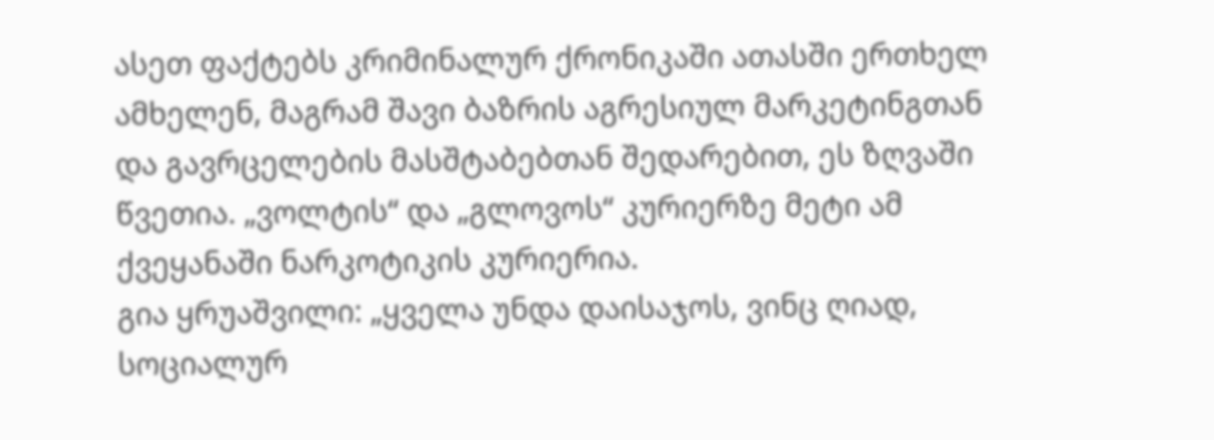ასეთ ფაქტებს კრიმინალურ ქრონიკაში ათასში ერთხელ ამხელენ, მაგრამ შავი ბაზრის აგრესიულ მარკეტინგთან და გავრცელების მასშტაბებთან შედარებით, ეს ზღვაში წვეთია. „ვოლტის“ და „გლოვოს“ კურიერზე მეტი ამ ქვეყანაში ნარკოტიკის კურიერია.
გია ყრუაშვილი: „ყველა უნდა დაისაჯოს, ვინც ღიად, სოციალურ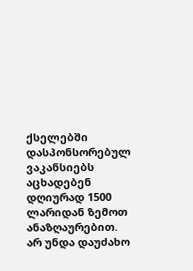ქსელებში დასპონსორებულ ვაკანსიებს აცხადებენ დღიურად 1500 ლარიდან ზემოთ ანაზღაურებით. არ უნდა დაუძახო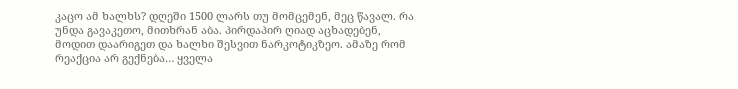კაცო ამ ხალხს? დღეში 1500 ლარს თუ მომცემენ, მეც წავალ. რა უნდა გავაკეთო, მითხრან აბა. პირდაპირ ღიად აცხადებენ, მოდით დაარიგეთ და ხალხი შესვით ნარკოტიკზეო. ამაზე რომ რეაქცია არ გექნება… ყველა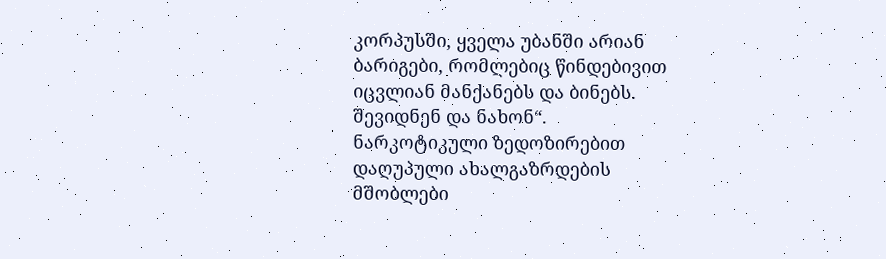კორპუსში, ყველა უბანში არიან ბარიგები, რომლებიც წინდებივით იცვლიან მანქანებს და ბინებს. შევიდნენ და ნახონ“.
ნარკოტიკული ზედოზირებით დაღუპული ახალგაზრდების მშობლები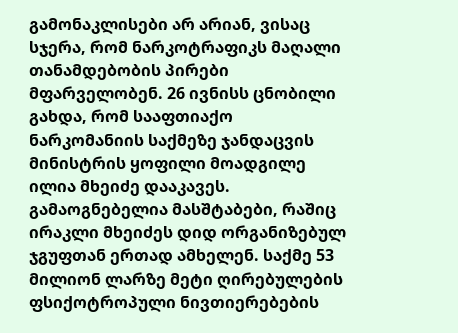გამონაკლისები არ არიან, ვისაც სჯერა, რომ ნარკოტრაფიკს მაღალი თანამდებობის პირები მფარველობენ. 26 ივნისს ცნობილი გახდა, რომ სააფთიაქო ნარკომანიის საქმეზე ჯანდაცვის მინისტრის ყოფილი მოადგილე ილია მხეიძე დააკავეს. გამაოგნებელია მასშტაბები, რაშიც ირაკლი მხეიძეს დიდ ორგანიზებულ ჯგუფთან ერთად ამხელენ. საქმე 53 მილიონ ლარზე მეტი ღირებულების ფსიქოტროპული ნივთიერებების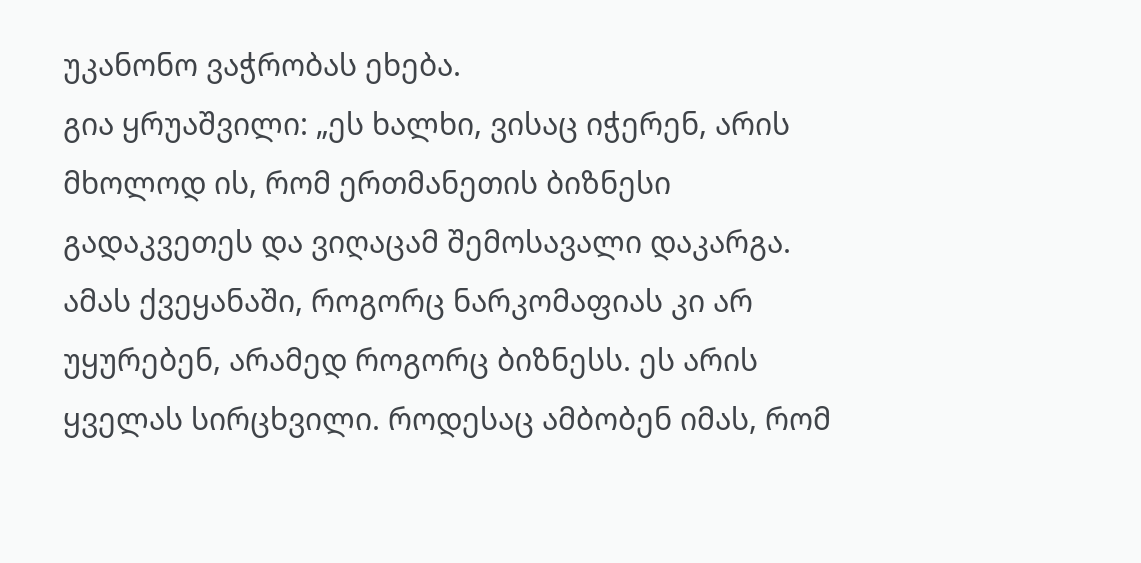უკანონო ვაჭრობას ეხება.
გია ყრუაშვილი: „ეს ხალხი, ვისაც იჭერენ, არის მხოლოდ ის, რომ ერთმანეთის ბიზნესი გადაკვეთეს და ვიღაცამ შემოსავალი დაკარგა. ამას ქვეყანაში, როგორც ნარკომაფიას კი არ უყურებენ, არამედ როგორც ბიზნესს. ეს არის ყველას სირცხვილი. როდესაც ამბობენ იმას, რომ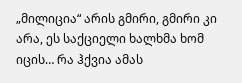„მილიცია“ არის გმირი, გმირი კი არა, ეს საქციელი ხალხმა ხომ იცის… რა ჰქვია ამას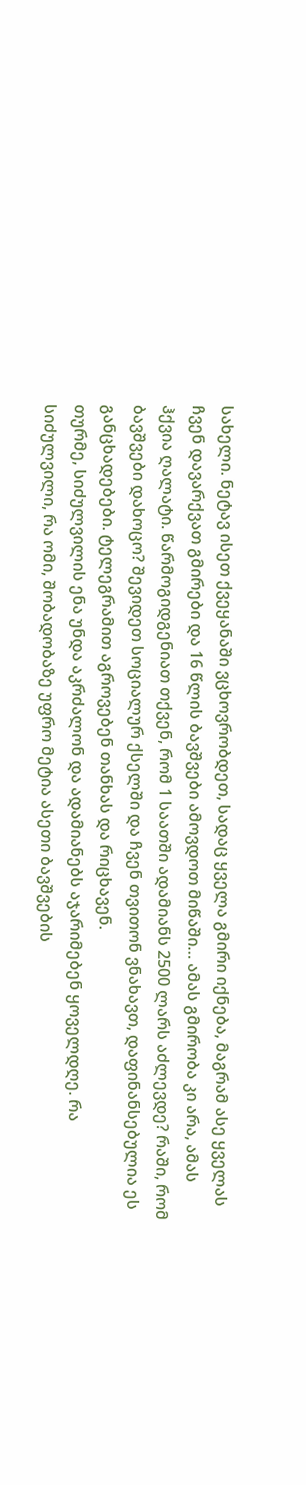სახელი. ნეტავ ისეთ ქვეყანაში ვცხოვრობდეთ, სადაც ყველა გმირი იქნება, მაგრამ ასე ყველას ჩვენ დავარქვათ გმირები და 16 წლის ბავშვები ამოვდოთ მიწაში… ამას გმირობა კი არა, ამას ჰქვია ღალატი. წარმოგიდგენიათ თქვენ, რომ 1 საათში ადამიანს 2500 ლარს აძლევდე? რაში, რომ ბავშვები დახოცო? შევიდეთ სოციალურ ქსელში და ჩვენ თვითონ ვნახავთ, დაფინანსებულია ეს განცხადებები. ტელეგრამით აგროვებენ თანხას და რიცხავენ.
თურმე, სიძულვილის ენა უნდა აკრძალონ და ადამიანებს აჯარიმებენ ყოველდღე. რა სიძულვილი, რა ომი, შობადობაზე უფრო მეტია ასეთი ბავშვების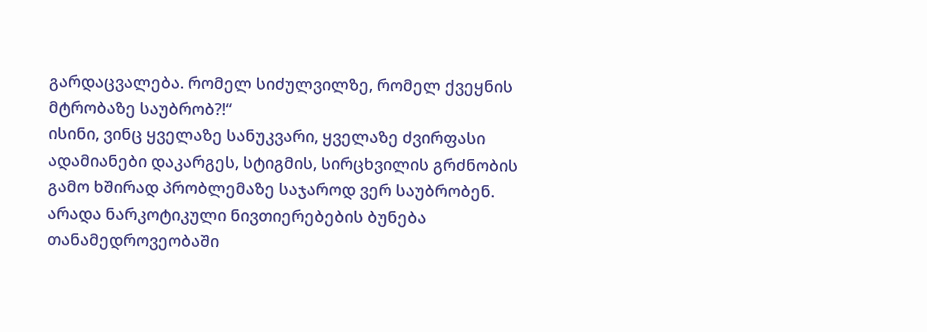გარდაცვალება. რომელ სიძულვილზე, რომელ ქვეყნის მტრობაზე საუბრობ?!“
ისინი, ვინც ყველაზე სანუკვარი, ყველაზე ძვირფასი ადამიანები დაკარგეს, სტიგმის, სირცხვილის გრძნობის გამო ხშირად პრობლემაზე საჯაროდ ვერ საუბრობენ. არადა ნარკოტიკული ნივთიერებების ბუნება თანამედროვეობაში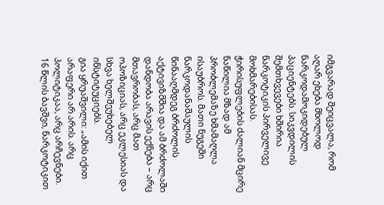იმგვარად შეიცვალა, რომ აღარ ეხება მხოლოდ ნარკოდამოკიდებულ პაციენტებს. სიკვდილის შემთხვევები ხშირია ნარკოტიკის პირველივე მოხმარებისას. ჭირისუფლების ძალიან მცირე ნაწილია მზად ამ პრობლემაზე ხმამაღლა ისაუბროს. მათი ნუგეში ნარკოდანაშაულის წინააღმდეგ ბრძოლის აქტივიზმშია და ამ ბრძოლაში დანდობა არავის ექნება – არც მთავრობას, არც მათ ოპოზიციას, არც ეკლესიას და სხვა ხელშეუხებელ ინსტიტუციებს.
გია ყრუაშვილი: „ამის იქით არაფერი არ არის. არც პოლიტიკაა, არც არჩევნები. 16 წლის ბავშვი, ნარკოტიკით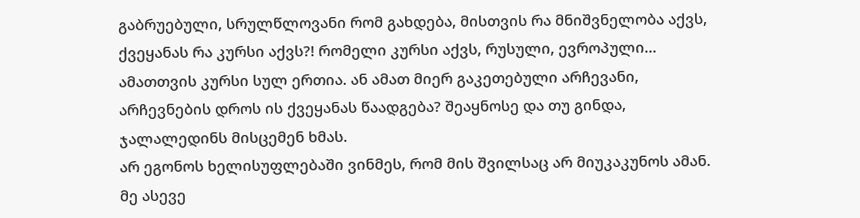გაბრუებული, სრულწლოვანი რომ გახდება, მისთვის რა მნიშვნელობა აქვს, ქვეყანას რა კურსი აქვს?! რომელი კურსი აქვს, რუსული, ევროპული… ამათთვის კურსი სულ ერთია. ან ამათ მიერ გაკეთებული არჩევანი, არჩევნების დროს ის ქვეყანას წაადგება? შეაყნოსე და თუ გინდა, ჯალალედინს მისცემენ ხმას.
არ ეგონოს ხელისუფლებაში ვინმეს, რომ მის შვილსაც არ მიუკაკუნოს ამან. მე ასევე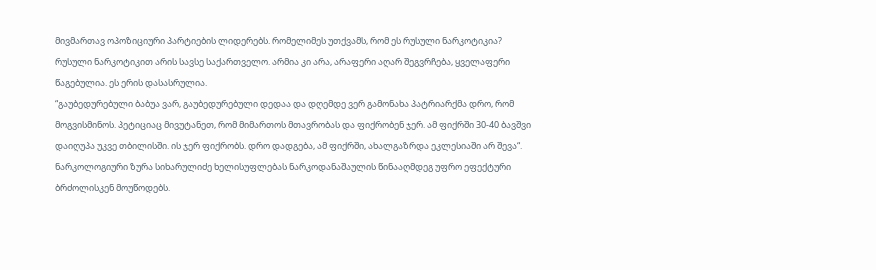მივმართავ ოპოზიციური პარტიების ლიდერებს. რომელიმეს უთქვამს, რომ ეს რუსული ნარკოტიკია? რუსული ნარკოტიკით არის სავსე საქართველო. არმია კი არა, არაფერი აღარ შეგვრჩება, ყველაფერი წაგებულია. ეს ერის დასასრულია.
“გაუბედურებული ბაბუა ვარ, გაუბედურებული დედაა და დღემდე ვერ გამონახა პატრიარქმა დრო, რომ მოგვისმინოს. პეტიციაც მივუტანეთ, რომ მიმართოს მთავრობას და ფიქრობენ ჯერ. ამ ფიქრში 30-40 ბავშვი დაიღუპა უკვე თბილისში. ის ჯერ ფიქრობს. დრო დადგება, ამ ფიქრში, ახალგაზრდა ეკლესიაში არ შევა“.
ნარკოლოგიური ზურა სიხარულიძე ხელისუფლებას ნარკოდანაშაულის წინააღმდეგ უფრო ეფექტური ბრძოლისკენ მოუწოდებს.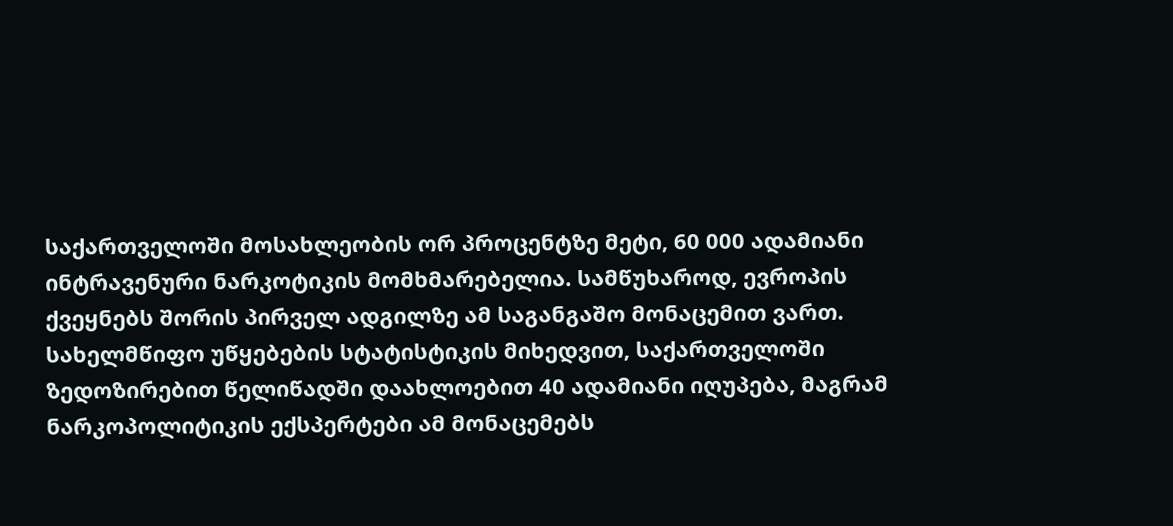საქართველოში მოსახლეობის ორ პროცენტზე მეტი, 60 000 ადამიანი ინტრავენური ნარკოტიკის მომხმარებელია. სამწუხაროდ, ევროპის ქვეყნებს შორის პირველ ადგილზე ამ საგანგაშო მონაცემით ვართ.
სახელმწიფო უწყებების სტატისტიკის მიხედვით, საქართველოში ზედოზირებით წელიწადში დაახლოებით 40 ადამიანი იღუპება, მაგრამ ნარკოპოლიტიკის ექსპერტები ამ მონაცემებს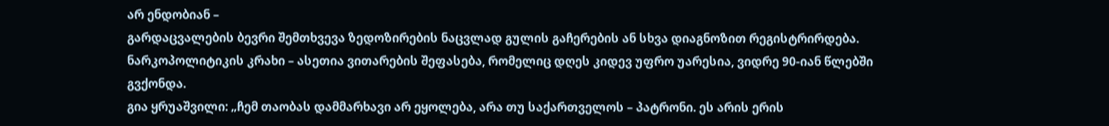არ ენდობიან –
გარდაცვალების ბევრი შემთხვევა ზედოზირების ნაცვლად გულის გაჩერების ან სხვა დიაგნოზით რეგისტრირდება.
ნარკოპოლიტიკის კრახი – ასეთია ვითარების შეფასება, რომელიც დღეს კიდევ უფრო უარესია, ვიდრე 90-იან წლებში გვქონდა.
გია ყრუაშვილი: „ჩემ თაობას დამმარხავი არ ეყოლება, არა თუ საქართველოს – პატრონი. ეს არის ერის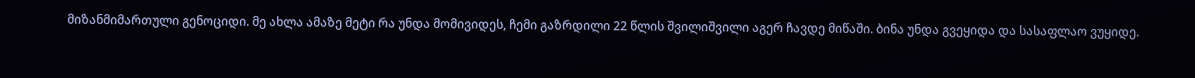მიზანმიმართული გენოციდი. მე ახლა ამაზე მეტი რა უნდა მომივიდეს, ჩემი გაზრდილი 22 წლის შვილიშვილი აგერ ჩავდე მიწაში. ბინა უნდა გვეყიდა და სასაფლაო ვუყიდე.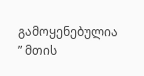გამოყენებულია ” მთის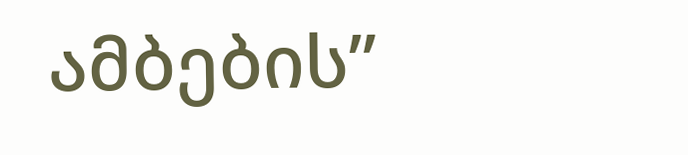ამბების”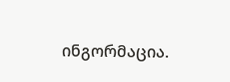ინგორმაცია.